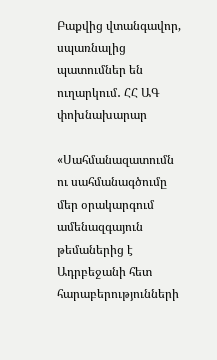Բաքվից վտանգավոր, սպառնալից պատումներ են ուղարկում․ ՀՀ ԱԳ փոխնախարար

«Սահմանազատումն ու սահմանագծումը մեր օրակարգում ամենազգայուն թեմաներից է Ադրբեջանի հետ հարաբերությունների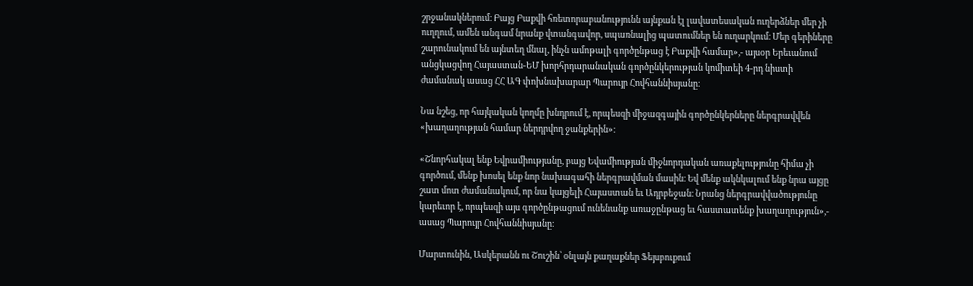շրջանակներում։ Բայց Բաքվի հռետորաբանությունն այնքան էլ լավատեսական ուղերձներ մեր չի ուղղում, ամեն անգամ նրանք վտանգավոր, սպառնալից պատումներ են ուղարկում։ Մեր գերիները շարունակում են այնտեղ մնալ, ինչն ամոթալի գործընթաց է Բաքվի համար»,- այսօր Երեւանում անցկացվող Հայաստան-ԵՄ խորհրդարանական գործընկերության կոմիտեի 4-րդ նիստի ժամանակ ասաց ՀՀ ԱԳ փոխնախարար Պարույր Հովհաննիսյանը։

Նա նշեց, որ հայկական կողմը խնդրում է, որպեսզի միջազգային գործընկերները ներգրավվեն «խաղաղության համար ներդրվող ջանքերին»։

«Շնորհակալ ենք Եվրամիությանը, բայց Եվամիության միջնորդական առաքելությունը հիմա չի գործում, մենք խոսել ենք նոր նախագահի ներգրավման մասին։ Եվ մենք ակնկալում ենք նրա այցը շատ մոտ ժամանակում, որ նա կայցելի Հայաստան եւ Ադրբեջան։ Նրանց ներգրավվածությունը կարեւոր է, որպեսզի այս գործընթացում ունենանք առաջընթաց եւ հաստատենք խաղաղություն»,-  ասաց Պարույր Հովհաննիսյանը։

Մարտունին, Ասկերանն ու Շուշին՝ օնլայն քաղաքներ Ֆեյսբուքում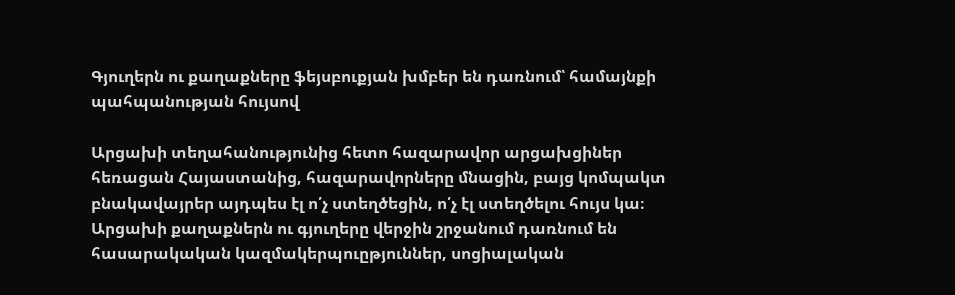Գյուղերն ու քաղաքները ֆեյսբուքյան խմբեր են դառնում՝ համայնքի պահպանության հույսով

Արցախի տեղահանությունից հետո հազարավոր արցախցիներ հեռացան Հայաստանից, հազարավորները մնացին, բայց կոմպակտ բնակավայրեր այդպես էլ ո՛չ ստեղծեցին, ո՛չ էլ ստեղծելու հույս կա։ Արցախի քաղաքներն ու գյուղերը վերջին շրջանում դառնում են հասարակական կազմակերպուըթյուններ, սոցիալական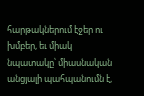հարթակներում էջեր ու խմբեր, եւ միակ նպատակը՝ միասնական անցյալի պահպանումն է,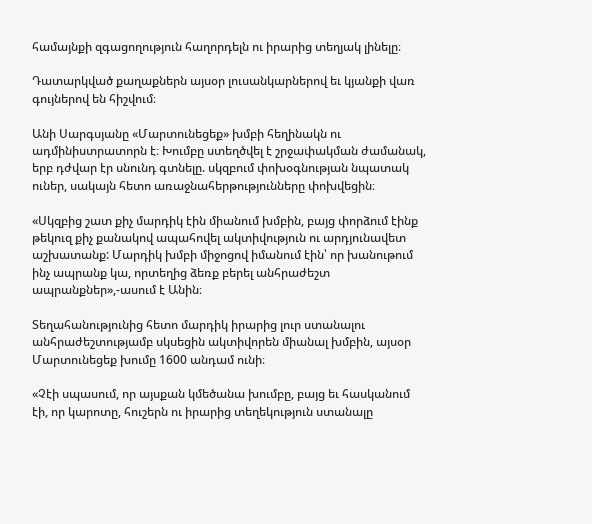համայնքի զգացողություն հաղորդելն ու իրարից տեղյակ լինելը։

Դատարկված քաղաքներն այսօր լուսանկարներով եւ կյանքի վառ գույներով են հիշվում։

Անի Սարգսյանը «Մարտունեցեք» խմբի հեղինակն ու ադմինիստրատորն է։ Խումբը ստեղծվել է շրջափակման ժամանակ, երբ դժվար էր սնունդ գտնելը. սկզբում փոխօգնության նպատակ ուներ, սակայն հետո առաջնահերթությունները փոխվեցին։

«Սկզբից շատ քիչ մարդիկ էին միանում խմբին, բայց փորձում էինք թեկուզ քիչ քանակով ապահովել ակտիվություն ու արդյունավետ աշխատանք: Մարդիկ խմբի միջոցով իմանում էին՝ որ խանութում ինչ ապրանք կա, որտեղից ձեռք բերել անհրաժեշտ ապրանքներ»,-ասում է Անին։

Տեղահանությունից հետո մարդիկ իրարից լուր ստանալու անհրաժեշտությամբ սկսեցին ակտիվորեն միանալ խմբին, այսօր Մարտունեցեք խումը 1600 անդամ ունի։

«Չէի սպասում, որ այսքան կմեծանա խումբը, բայց եւ հասկանում էի, որ կարոտը, հուշերն ու իրարից տեղեկություն ստանալը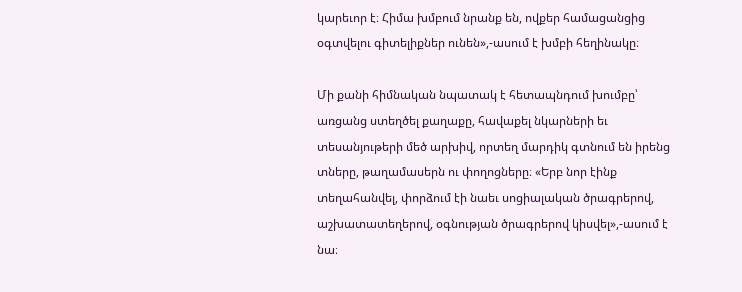կարեւոր է։ Հիմա խմբում նրանք են, ովքեր համացանցից օգտվելու գիտելիքներ ունեն»,-ասում է խմբի հեղինակը։

Մի քանի հիմնական նպատակ է հետապնդում խումբը՝ առցանց ստեղծել քաղաքը, հավաքել նկարների եւ տեսանյութերի մեծ արխիվ, որտեղ մարդիկ գտնում են իրենց տները, թաղամասերն ու փողոցները։ «Երբ նոր էինք տեղահանվել, փորձում էի նաեւ սոցիալական ծրագրերով, աշխատատեղերով, օգնության ծրագրերով կիսվել»,-ասում է նա։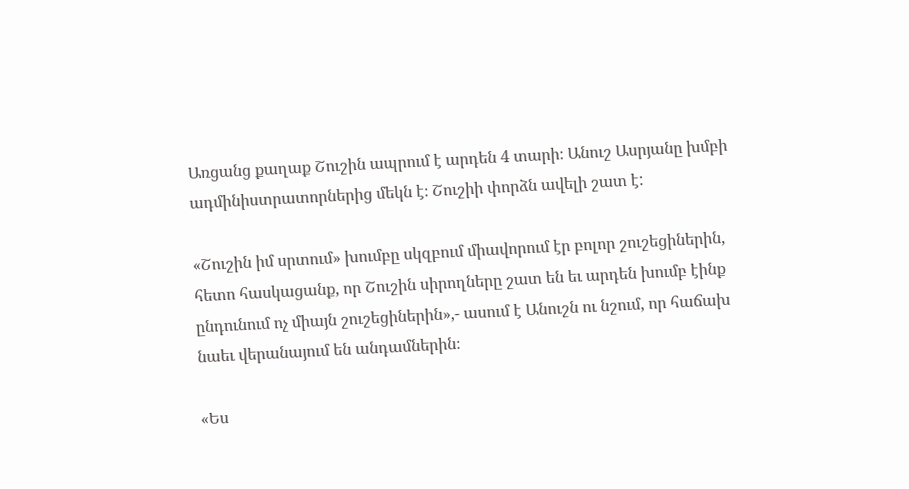Առցանց քաղաք Շուշին ապրում է արդեն 4 տարի։ Անուշ Ասրյանը խմբի ադմինիստրատորներից մեկն է։ Շուշիի փորձն ավելի շատ է:

«Շուշին իմ սրտում» խումբը սկզբում միավորում էր բոլոր շուշեցիներին, հետո հասկացանք, որ Շուշին սիրողները շատ են եւ արդեն խումբ էինք ընդունում ոչ միայն շուշեցիներին»,- ասում է Անուշն ու նշում, որ հաճախ նաեւ վերանայում են անդամներին։

«Ես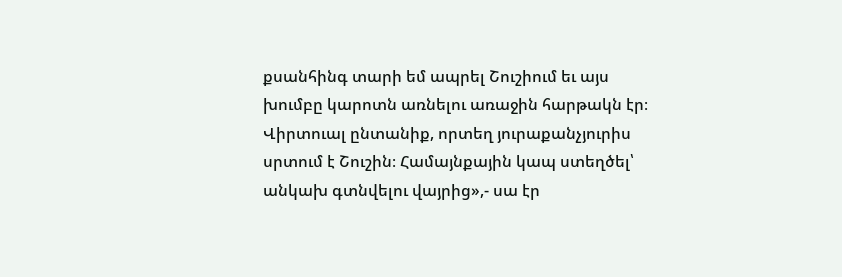քսանհինգ տարի եմ ապրել Շուշիում եւ այս խումբը կարոտն առնելու առաջին հարթակն էր։ Վիրտուալ ընտանիք, որտեղ յուրաքանչյուրիս սրտում է Շուշին։ Համայնքային կապ ստեղծել՝ անկախ գտնվելու վայրից»,- սա էր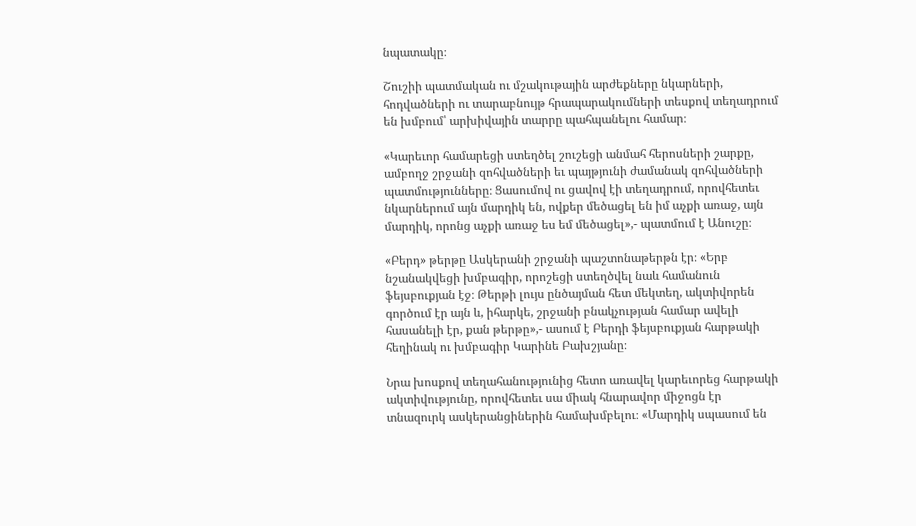նպատակը։

Շուշիի պատմական ու մշակութային արժեքները նկարների, հոդվածների ու տարաբնույթ հրապարակումների տեսքով տեղադրում են խմբում՝ արխիվային տարրը պահպանելու համար։

«Կարեւոր համարեցի ստեղծել շուշեցի անմահ հերոսների շարքը, ամբողջ շրջանի զոհվածների եւ պայթյունի ժամանակ զոհվածների պատմությունները։ Ցասումով ու ցավով էի տեղադրում, որովհետեւ նկարներում այն մարդիկ են, ովքեր մեծացել են իմ աչքի առաջ, այն մարդիկ, որոնց աչքի առաջ ես եմ մեծացել»,- պատմում է Անուշը։

«Բերդ» թերթը Ասկերանի շրջանի պաշտոնաթերթն էր։ «Երբ նշանակվեցի խմբագիր, որոշեցի ստեղծվել նաև համանուն ֆեյսբուքյան էջ։ Թերթի լույս ընծայման հետ մեկտեղ, ակտիվորեն գործում էր այն և, իհարկե, շրջանի բնակչության համար ավելի հասանելի էր, քան թերթը»,- ասում է Բերդի ֆեյսբուքյան հարթակի հեղինակ ու խմբագիր Կարինե Բախշյանը։

Նրա խոսքով տեղահանությունից հետո առավել կարեւորեց հարթակի ակտիվությունը, որովհետեւ սա միակ հնարավոր միջոցն էր տնազուրկ ասկերանցիներին համախմբելու։ «Մարդիկ սպասում են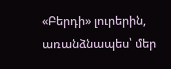«Բերդի» լուրերին, առանձնապես՝ մեր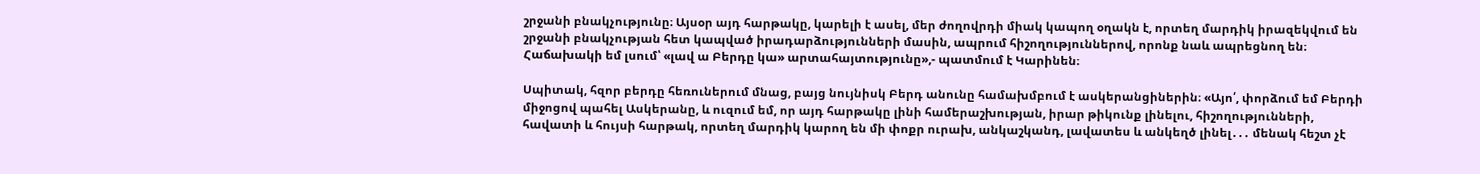շրջանի բնակչությունը։ Այսօր այդ հարթակը, կարելի է ասել, մեր ժողովրդի միակ կապող օղակն է, որտեղ մարդիկ իրազեկվում են շրջանի բնակչության հետ կապված իրադարձությունների մասին, ապրում հիշողություններով, որոնք նաև ապրեցնող են։ Հաճախակի եմ լսում՝ «լավ ա Բերդը կա» արտահայտությունը»,- պատմում է Կարինեն։

Սպիտակ, հզոր բերդը հեռուներում մնաց, բայց նույնիսկ Բերդ անունը համախմբում է ասկերանցիներին։ «Այո՛, փորձում եմ Բերդի միջոցով պահել Ասկերանը, և ուզում եմ, որ այդ հարթակը լինի համերաշխության, իրար թիկունք լինելու, հիշողությունների, հավատի և հույսի հարթակ, որտեղ մարդիկ կարող են մի փոքր ուրախ, անկաշկանդ, լավատես և անկեղծ լինել․․․ մենակ հեշտ չէ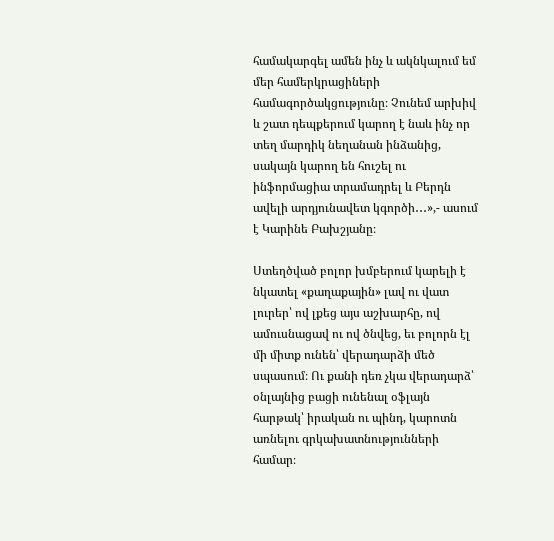համակարգել ամեն ինչ և ակնկալում եմ մեր համերկրացիների համագործակցությունը։ Չունեմ արխիվ և շատ դեպքերում կարող է նաև ինչ որ տեղ մարդիկ նեղանան ինձանից, սակայն կարող են հուշել ու ինֆորմացիա տրամադրել և Բերդն ավելի արդյունավետ կգործի․․․»,- ասում է Կարինե Բախշյանը։

Ստեղծված բոլոր խմբերում կարելի է նկատել «քաղաքային» լավ ու վատ լուրեր՝ ով լքեց այս աշխարհը, ով ամուսնացավ ու ով ծնվեց, եւ բոլորն էլ մի միտք ունեն՝ վերադարձի մեծ սպասում։ Ու քանի դեռ չկա վերադարձ՝ օնլայնից բացի ունենալ օֆլայն հարթակ՝ իրական ու պինդ, կարոտն առնելու գրկախատնությունների համար։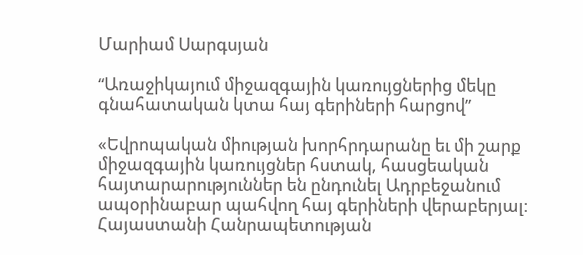Մարիամ Սարգսյան

“Առաջիկայում միջազգային կառույցներից մեկը գնահատական կտա հայ գերիների հարցով”

«Եվրոպական միության խորհրդարանը եւ մի շարք միջազգային կառույցներ հստակ, հասցեական հայտարարություններ են ընդունել Ադրբեջանում ապօրինաբար պահվող հայ գերիների վերաբերյալ։ Հայաստանի Հանրապետության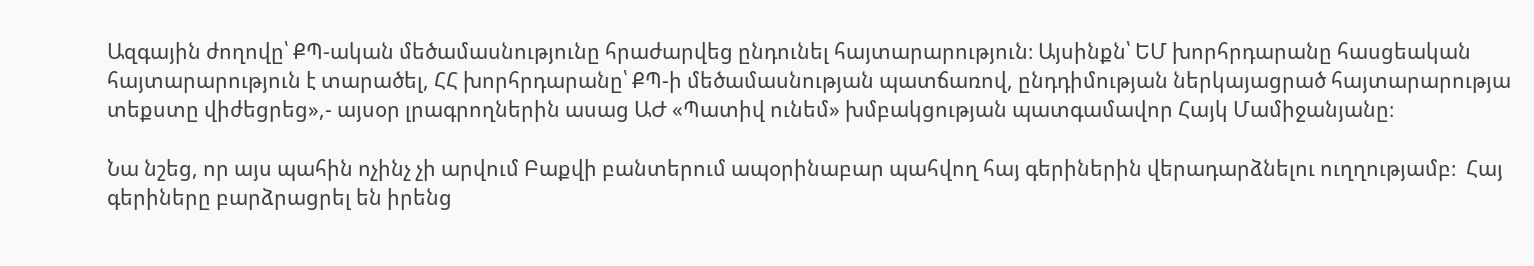Ազգային ժողովը՝ ՔՊ-ական մեծամասնությունը հրաժարվեց ընդունել հայտարարություն։ Այսինքն՝ ԵՄ խորհրդարանը հասցեական հայտարարություն է տարածել, ՀՀ խորհրդարանը՝ ՔՊ-ի մեծամասնության պատճառով, ընդդիմության ներկայացրած հայտարարությա տեքստը վիժեցրեց»,- այսօր լրագրողներին ասաց ԱԺ «Պատիվ ունեմ» խմբակցության պատգամավոր Հայկ Մամիջանյանը։

Նա նշեց, որ այս պահին ոչինչ չի արվում Բաքվի բանտերում ապօրինաբար պահվող հայ գերիներին վերադարձնելու ուղղությամբ։  Հայ գերիները բարձրացրել են իրենց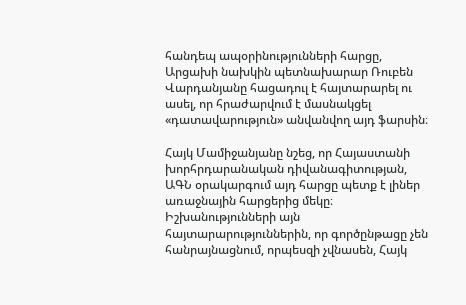հանդեպ ապօրինությունների հարցը, Արցախի նախկին պետնախարար Ռուբեն Վարդանյանը հացադուլ է հայտարարել ու ասել, որ հրաժարվում է մասնակցել «դատավարություն» անվանվող այդ ֆարսին։

Հայկ Մամիջանյանը նշեց, որ Հայաստանի խորհրդարանական դիվանագիտության, ԱԳՆ օրակարգում այդ հարցը պետք է լիներ առաջնային հարցերից մեկը։ Իշխանությունների այն հայտարարություններին, որ գործընթացը չեն հանրայնացնում, որպեսզի չվնասեն, Հայկ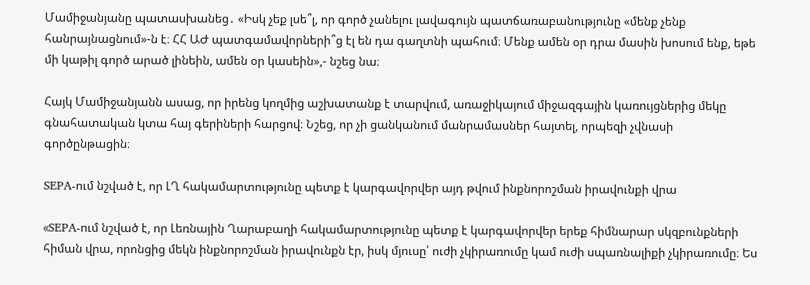Մամիջանյանը պատասխանեց․ «Իսկ չեք լսե՞լ, որ գործ չանելու լավագույն պատճառաբանությունը «մենք չենք հանրայնացնում»-ն է։ ՀՀ ԱԺ պատգամավորների՞ց էլ են դա գաղտնի պահում։ Մենք ամեն օր դրա մասին խոսում ենք, եթե մի կաթիլ գործ արած լինեին, ամեն օր կասեին»,- նշեց նա։

Հայկ Մամիջանյանն ասաց, որ իրենց կողմից աշխատանք է տարվում, առաջիկայում միջազգային կառույցներից մեկը գնահատական կտա հայ գերիների հարցով։ Նշեց, որ չի ցանկանում մանրամասներ հայտել, որպեզի չվնասի գործընթացին։

SEPA-ում նշված է, որ ԼՂ հակամարտությունը պետք է կարգավորվեր այդ թվում ինքնորոշման իրավունքի վրա

«SEPA-ում նշված է, որ Լեռնային Ղարաբաղի հակամարտությունը պետք է կարգավորվեր երեք հիմնարար սկզբունքների հիման վրա, որոնցից մեկն ինքնորոշման իրավունքն էր, իսկ մյուսը՝ ուժի չկիրառումը կամ ուժի սպառնալիքի չկիրառումը։ Ես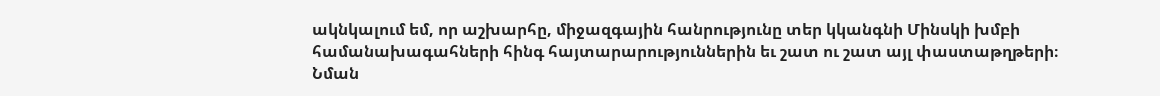ակնկալում եմ, որ աշխարհը, միջազգային հանրությունը տեր կկանգնի Մինսկի խմբի համանախագահների հինգ հայտարարություններին եւ շատ ու շատ այլ փաստաթղթերի։ Նման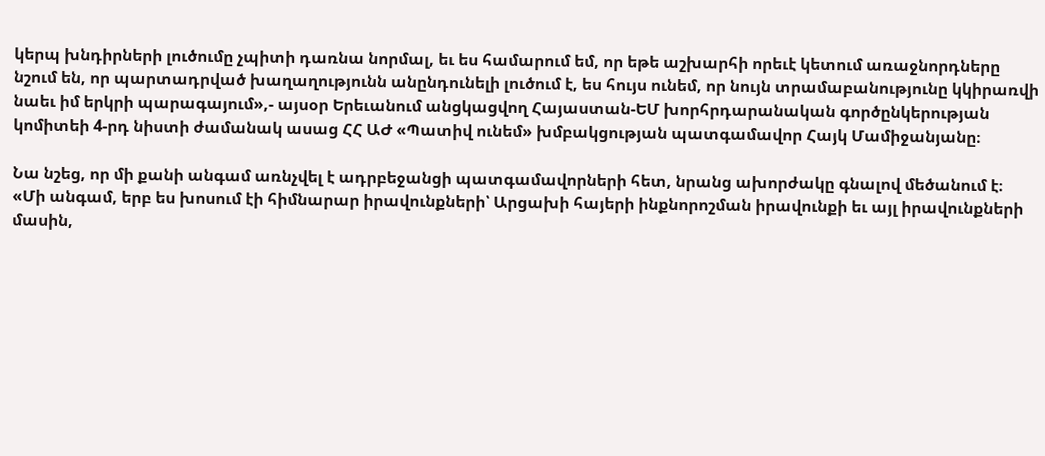կերպ խնդիրների լուծումը չպիտի դառնա նորմալ, եւ ես համարում եմ, որ եթե աշխարհի որեւէ կետում առաջնորդները նշում են, որ պարտադրված խաղաղությունն անընդունելի լուծում է, ես հույս ունեմ, որ նույն տրամաբանությունը կկիրառվի նաեւ իմ երկրի պարագայում»,- այսօր Երեւանում անցկացվող Հայաստան-ԵՄ խորհրդարանական գործընկերության կոմիտեի 4-րդ նիստի ժամանակ ասաց ՀՀ ԱԺ «Պատիվ ունեմ» խմբակցության պատգամավոր Հայկ Մամիջանյանը։

Նա նշեց, որ մի քանի անգամ առնչվել է ադրբեջանցի պատգամավորների հետ, նրանց ախորժակը գնալով մեծանում է։ «Մի անգամ, երբ ես խոսում էի հիմնարար իրավունքների՝ Արցախի հայերի ինքնորոշման իրավունքի եւ այլ իրավունքների մասին,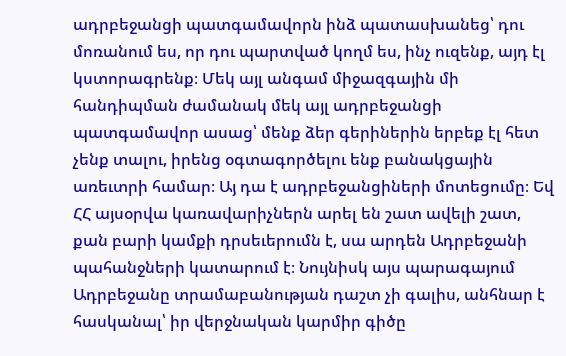ադրբեջանցի պատգամավորն ինձ պատասխանեց՝ դու մոռանում ես, որ դու պարտված կողմ ես, ինչ ուզենք, այդ էլ կստորագրենք։ Մեկ այլ անգամ միջազգային մի հանդիպման ժամանակ մեկ այլ ադրբեջանցի պատգամավոր ասաց՝ մենք ձեր գերիներին երբեք էլ հետ չենք տալու, իրենց օգտագործելու ենք բանակցային առեւտրի համար։ Այ դա է ադրբեջանցիների մոտեցումը։ Եվ ՀՀ այսօրվա կառավարիչներն արել են շատ ավելի շատ, քան բարի կամքի դրսեւերումն է, սա արդեն Ադրբեջանի պահանջների կատարում է։ Նույնիսկ այս պարագայում Ադրբեջանը տրամաբանության դաշտ չի գալիս, անհնար է հասկանալ՝ իր վերջնական կարմիր գիծը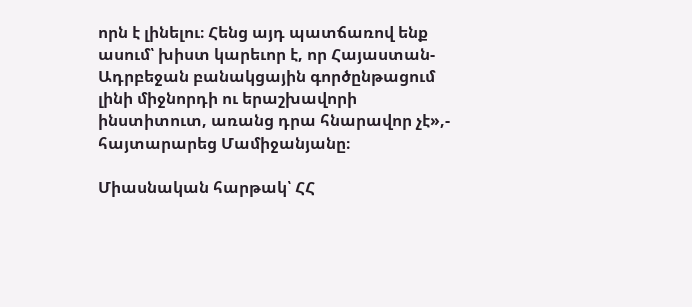որն է լինելու։ Հենց այդ պատճառով ենք ասում՝ խիստ կարեւոր է, որ Հայաստան-Ադրբեջան բանակցային գործընթացում լինի միջնորդի ու երաշխավորի ինստիտուտ, առանց դրա հնարավոր չէ»,- հայտարարեց Մամիջանյանը։

Միասնական հարթակ՝ ՀՀ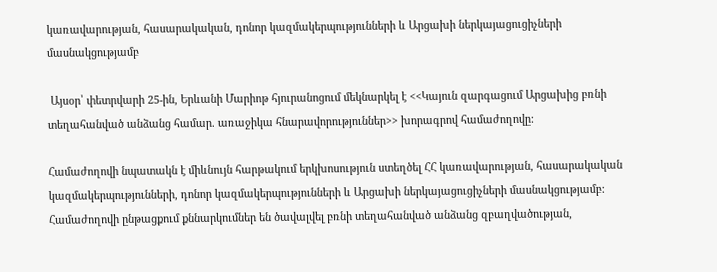կառավարության, հասարակական, դոնոր կազմակերպությունների և Արցախի ներկայացուցիչների մասնակցությամբ

 Այսօր՝ փետրվարի 25-ին, Երևանի Մարիոթ հյուրանոցում մեկնարկել է <<Կայուն զարգացում Արցախից բռնի տեղահանված անձանց համար. առաջիկա հնարավորություններ>> խորագրով համաժողովը:

Համաժողովի նպատակն է միևնույն հարթակում երկխոսություն ստեղծել ՀՀ կառավարության, հասարակական կազմակերպությունների, դոնոր կազմակերպությունների և Արցախի ներկայացուցիչների մասնակցությամբ: Համաժողովի ընթացքում քննարկումներ են ծավալվել բռնի տեղահանված անձանց զբաղվածության,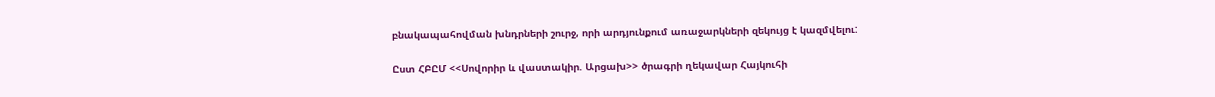բնակապահովման խնդրների շուրջ, որի արդյունքում առաջարկների զեկույց է կազմվելու:

Ըստ ՀԲԸՄ <<Սովորիր և վաստակիր. Արցախ>> ծրագրի ղեկավար Հայկուհի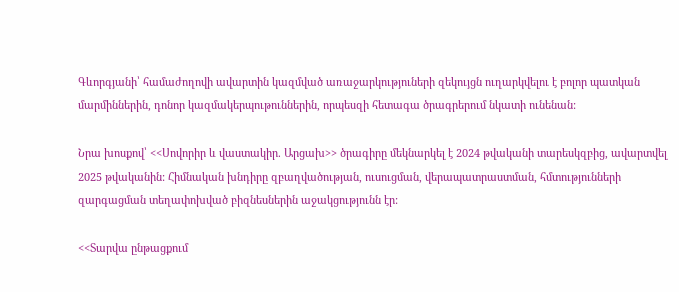Գևորգյանի՝ համաժողովի ավարտին կազմված առաջարկություների զեկույցն ուղարկվելու է բոլոր պատկան մարմիններին, դոնոր կազմակերպութուններին, որպեսզի հետագա ծրագրերում նկատի ունենան:

Նրա խոսքով՝ <<Սովորիր և վաստակիր. Արցախ>> ծրագիրը մեկնարկել է 2024 թվականի տարեսկզբից, ավարտվել 2025 թվականին: Հիմնական խնդիրը զբաղվածության, ուսուցման, վերապատրաստման, հմտությունների զարգացման տեղափոխված բիզնեսներին աջակցությունն էր:

<<Տարվա ընթացքում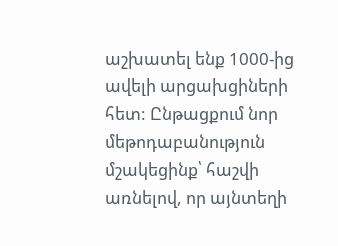աշխատել ենք 1000-ից ավելի արցախցիների հետ: Ընթացքում նոր մեթոդաբանություն մշակեցինք՝ հաշվի առնելով, որ այնտեղի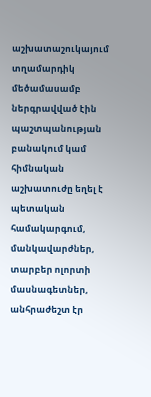աշխատաշուկայում տղամարդիկ մեծամասամբ ներգրավված էին պաշտպանության բանակում կամ հիմնական աշխատուժը եղել է պետական համակարգում, մանկավարժներ, տարբեր ոլորտի մասնագետներ, անհրաժեշտ էր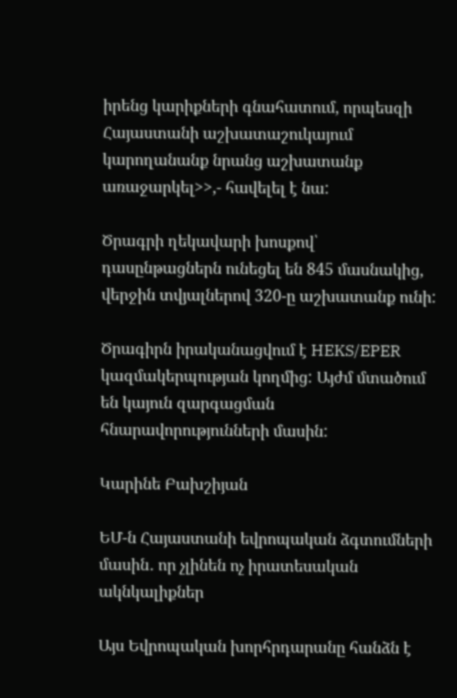իրենց կարիքների գնահատում, որպեսզի Հայաստանի աշխատաշուկայում կարողանանք նրանց աշխատանք առաջարկել>>,- հավելել է նա:

Ծրագրի ղեկավարի խոսքով՝ դասընթացներն ունեցել են 845 մասնակից, վերջին տվյալներով 320-ը աշխատանք ունի:

Ծրագիրն իրականացվում է HEKS/EPER կազմակերպության կողմից: Այժմ մտածում են կայուն զարգացման հնարավորությունների մասին:

Կարինե Բախշիյան

ԵՄ-ն Հայաստանի եվրոպական ձգտումների մասին․ որ չլինեն ոչ իրատեսական ակնկալիքներ

Այս Եվրոպական խորհրդարանը հանձն է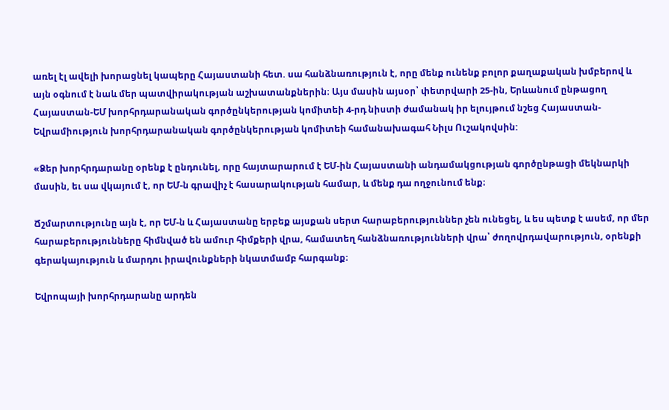առել էլ ավելի խորացնել կապերը Հայաստանի հետ. սա հանձնառություն է, որը մենք ունենք բոլոր քաղաքական խմբերով և այն օգնում է նաև մեր պատվիրակության աշխատանքներին։ Այս մասին այսօր՝ փետրվարի 25-ին, Երևանում ընթացող Հայաստան-ԵՄ խորհրդարանական գործընկերության կոմիտեի 4-րդ նիստի ժամանակ իր ելույթում նշեց Հայաստան-Եվրամիություն խորհրդարանական գործընկերության կոմիտեի համանախագահ Նիլս Ուշակովսին:

«Ձեր խորհրդարանը օրենք է ընդունել, որը հայտարարում է ԵՄ-ին Հայաստանի անդամակցության գործընթացի մեկնարկի մասին, եւ սա վկայում է, որ ԵՄ-ն գրավիչ է հասարակության համար, և մենք դա ողջունում ենք։

Ճշմարտությունը այն է, որ ԵՄ-ն և Հայաստանը երբեք այսքան սերտ հարաբերություններ չեն ունեցել, և ես պետք է ասեմ, որ մեր հարաբերությունները հիմնված են ամուր հիմքերի վրա, համատեղ հանձնառությունների վրա՝ ժողովրդավարություն, օրենքի գերակայություն և մարդու իրավունքների նկատմամբ հարգանք։

Եվրոպայի խորհրդարանը արդեն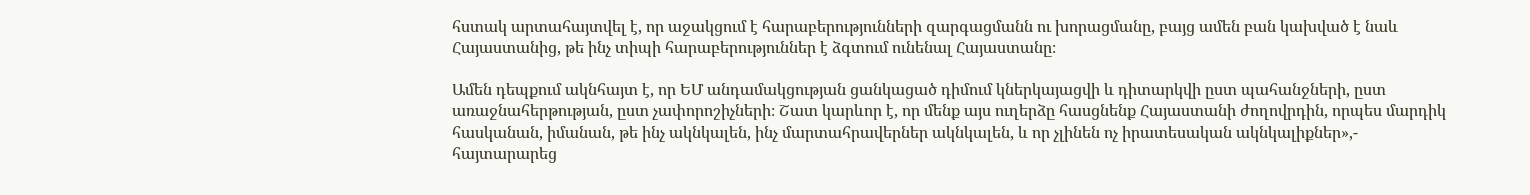հստակ արտահայտվել է, որ աջակցում է հարաբերությունների զարգացմանն ու խորացմանը, բայց ամեն բան կախված է նաև Հայաստանից, թե ինչ տիպի հարաբերություններ է ձգտում ունենալ Հայաստանը։

Ամեն դեպքում ակնհայտ է, որ ԵՄ անդամակցության ցանկացած դիմում կներկայացվի և դիտարկվի ըստ պահանջների, ըստ առաջնահերթության, ըստ չափորոշիչների։ Շատ կարևոր է, որ մենք այս ուղերձը հասցնենք Հայաստանի ժողովրդին, որպես մարդիկ հասկանան, իմանան, թե ինչ ակնկալեն, ինչ մարտահրավերներ ակնկալեն, և որ չլինեն ոչ իրատեսական ակնկալիքներ»,- հայտարարեց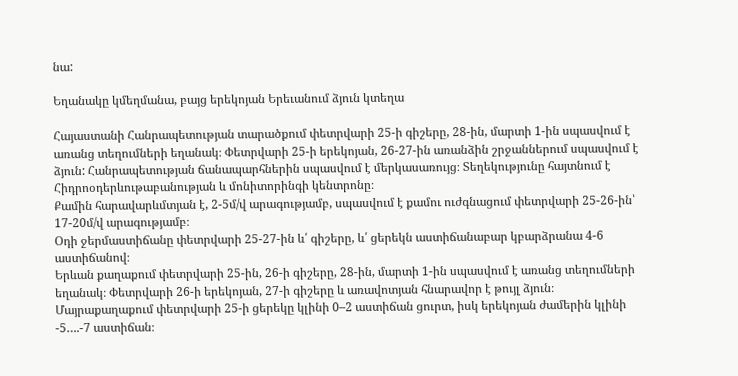նա:

Եղանակը կմեղմանա, բայց երեկոյան Երեւանում ձյուն կտեղա

Հայաստանի Հանրապետության տարածքում փետրվարի 25-ի գիշերը, 28-ին, մարտի 1-ին սպասվում է առանց տեղումների եղանակ։ Փետրվարի 25-ի երեկոյան, 26-27-ին առանձին շրջաններում սպասվում է ձյուն: Հանրապետության ճանապարհներին սպասվում է մերկասառույց։ Տեղեկությունը հայտնում է Հիդրոօդերևութաբանության և մոնիտորինգի կենտրոնը։
Քամին հարավարևմտյան է, 2-5մ/վ արագությամբ, սպասվում է քամու ուժգնացում փետրվարի 25-26-ին՝ 17-20մ/վ արագությամբ։
Օդի ջերմաստիճանը փետրվարի 25-27-ին և՛ գիշերը, և՛ ցերեկն աստիճանաբար կբարձրանա 4-6 աստիճանով։
Երևան քաղաքում փետրվարի 25-ին, 26-ի գիշերը, 28-ին, մարտի 1-ին սպասվում է առանց տեղումների եղանակ։ Փետրվարի 26-ի երեկոյան, 27-ի գիշերը և առավոտյան հնարավոր է թույլ ձյուն։
Մայրաքաղաքում փետրվարի 25-ի ցերեկը կլինի 0–2 աստիճան ցուրտ, իսկ երեկոյան ժամերին կլինի -5….-7 աստիճան։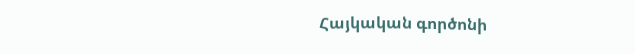Հայկական գործոնի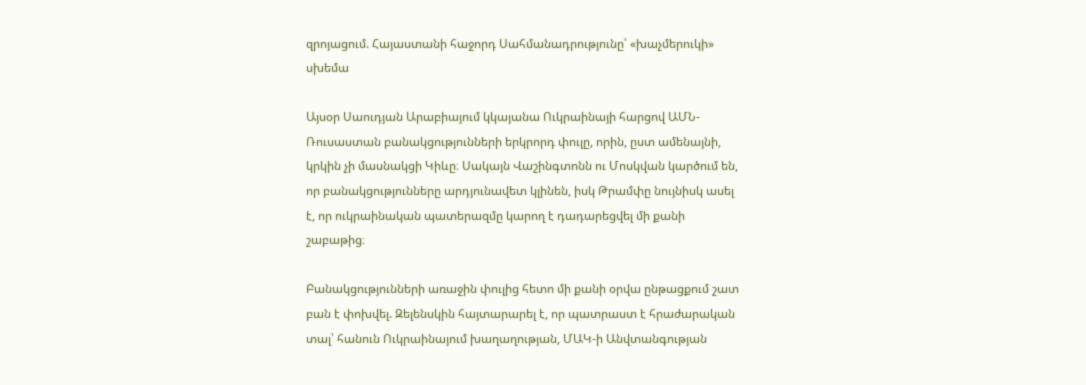զրոյացում. Հայաստանի հաջորդ Սահմանադրությունը՝ «խաչմերուկի» սխեմա

Այսօր Սաուդյան Արաբիայում կկայանա Ուկրաինայի հարցով ԱՄՆ-Ռուսաստան բանակցությունների երկրորդ փուլը, որին, ըստ ամենայնի, կրկին չի մասնակցի Կիևը։ Սակայն Վաշինգտոնն ու Մոսկվան կարծում են, որ բանակցությունները արդյունավետ կլինեն, իսկ Թրամփը նույնիսկ ասել է, որ ուկրաինական պատերազմը կարող է դադարեցվել մի քանի շաբաթից։

Բանակցությունների առաջին փուլից հետո մի քանի օրվա ընթացքում շատ բան է փոխվել. Զելենսկին հայտարարել է, որ պատրաստ է հրաժարական տալ՝ հանուն Ուկրաինայում խաղաղության, ՄԱԿ-ի Անվտանգության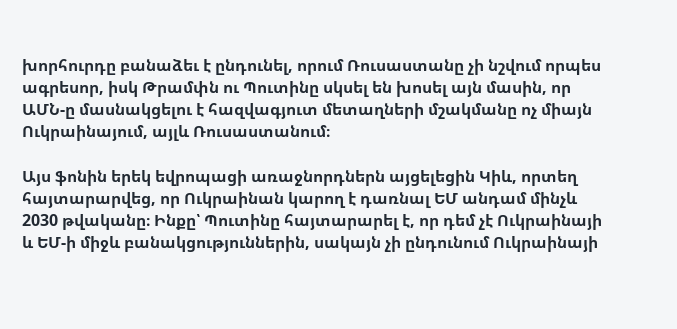խորհուրդը բանաձեւ է ընդունել, որում Ռուսաստանը չի նշվում որպես ագրեսոր, իսկ Թրամփն ու Պուտինը սկսել են խոսել այն մասին, որ ԱՄՆ-ը մասնակցելու է հազվագյուտ մետաղների մշակմանը ոչ միայն Ուկրաինայում, այլև Ռուսաստանում։

Այս ֆոնին երեկ եվրոպացի առաջնորդներն այցելեցին Կիև, որտեղ հայտարարվեց, որ Ուկրաինան կարող է դառնալ ԵՄ անդամ մինչև 2030 թվականը։ Ինքը՝ Պուտինը հայտարարել է, որ դեմ չէ Ուկրաինայի և ԵՄ-ի միջև բանակցություններին, սակայն չի ընդունում Ուկրաինայի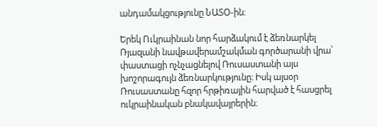անդամակցությունը ՆԱՏՕ-ին։

Երեկ Ուկրաինան նոր հարձակում է ձեռնարկել Ռյազանի նավթավերամշակման գործարանի վրա՝ փաստացի ոչնչացնելով Ռուսաստանի այս խոշորագույն ձեռնարկությունը։ Իսկ այսօր Ռուսաստանը հզոր հրթիռային հարված է հասցրել ուկրաինական բնակավայրերին։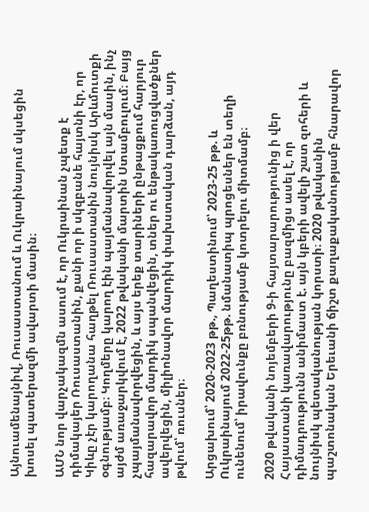Այնուամենայնիվ, Ռուսաստանում և Ուկրաինայում սկսեցին խոսել պատերազմի ավարտի մասին։

ԱՄՆ նոր վարչակազմն ասում է, որ Ուկրաինան չպետք է դիմակայեր Ռուսաստանին, քանի որ ի սկզբանե հայտնի էր, որ Կիևը չէր կարողանա հաղթել Ռուսաստանին նույնիսկ Արևմուտքի օգնությամբ։ Կողմերը կարող էին պայմանավորվել այն մասին, ինչ այժմ առաջարկվում է, 2022 թվականի մարտին Ստամբուլում։ Բայց չպայմանավորվեցին, և այս երեք տարիների ընթացքում հարյուր հազարավոր մարդիկ սպանվեցին, տներ ու ենթակառուցվածքներ ավերվեցին, միլիոնավոր մարդիկ փախստական դարձան, այդ թվում՝ ռուսներ։

Արցախում՝ 2020-2023 թթ., Պաղեստինում՝ 2023-25 թթ. և Ուկրաինայում 2022-25թթ. նմանատիպ պրոցեսներ են տեղի ունենում՝ իրավունքը բռնությամբ կոտրելու միտմամբ։

2020 թվականի նոյեմբերի 9-ի հայտարարությունից ի վեր Հայաստանի կառավարությունը բազմիցս ասել է, որ դիմադրությունն անիմաստ է. այն կբերի ավելի շատ զոհերի և նույնիսկ պետականության կորստի։ 2020 թվականին պաշտոնական Երեւանի ճիշտ քաղաքականությամբ հնարավոր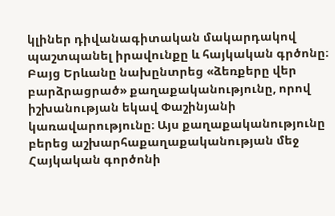կլիներ դիվանագիտական մակարդակով պաշտպանել իրավունքը և հայկական գրծոնը։ Բայց Երևանը նախընտրեց «ձեռքերը վեր բարձրացրած» քաղաքականությունը, որով իշխանության եկավ Փաշինյանի կառավարությունը։ Այս քաղաքականությունը բերեց աշխարհաքաղաքականության մեջ Հայկական գործոնի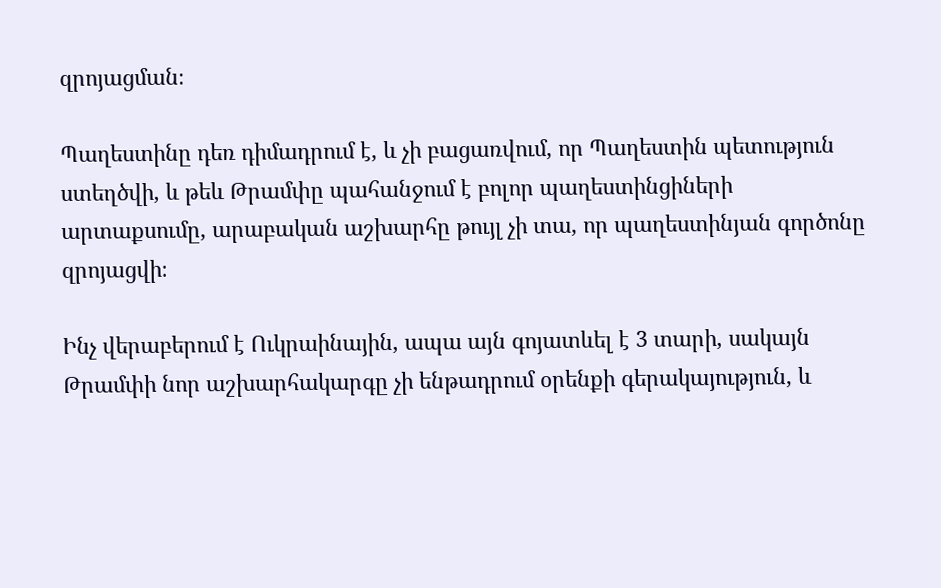զրոյացման։

Պաղեստինը դեռ դիմադրում է, և չի բացառվում, որ Պաղեստին պետություն ստեղծվի, և թեև Թրամփը պահանջում է բոլոր պաղեստինցիների արտաքսումը, արաբական աշխարհը թույլ չի տա, որ պաղեստինյան գործոնը զրոյացվի։

Ինչ վերաբերում է Ուկրաինային, ապա այն գոյատևել է 3 տարի, սակայն Թրամփի նոր աշխարհակարգը չի ենթադրում օրենքի գերակայություն, և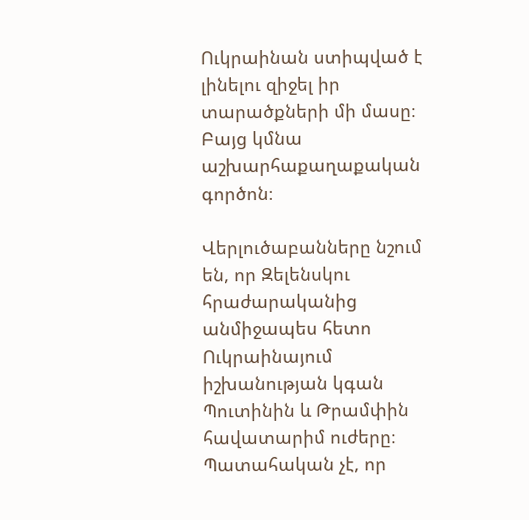Ուկրաինան ստիպված է լինելու զիջել իր տարածքների մի մասը։ Բայց կմնա աշխարհաքաղաքական գործոն։

Վերլուծաբանները նշում են, որ Զելենսկու հրաժարականից անմիջապես հետո Ուկրաինայում իշխանության կգան Պուտինին և Թրամփին հավատարիմ ուժերը։ Պատահական չէ, որ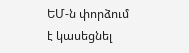ԵՄ-ն փորձում է կասեցնել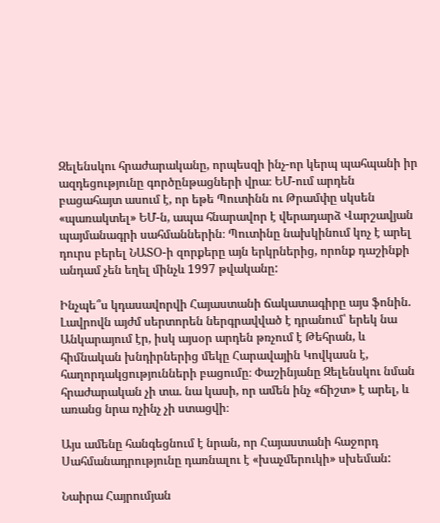Զելենսկու հրաժարականը, որպեսզի ինչ-որ կերպ պահպանի իր ազդեցությունը գործընթացների վրա։ ԵՄ-ում արդեն բացահայտ ասում է, որ եթե Պուտինն ու Թրամփը սկսեն «պառակտել» ԵՄ-ն, ապա հնարավոր է վերադարձ Վարշավյան պայմանագրի սահմաններին։ Պուտինը նախկինում կոչ է արել դուրս բերել ՆԱՏՕ-ի զորքերը այն երկրներից, որոնք դաշինքի անդամ չեն եղել մինչև 1997 թվականը:

Ինչպե՞ս կդասավորվի Հայաստանի ճակատագիրը այս ֆոնին. Լավրովն այժմ սերտորեն ներգրավված է դրանում՝ երեկ նա Անկարայում էր, իսկ այսօր արդեն թռչում է Թեհրան, և հիմնական խնդիրներից մեկը Հարավային Կովկասն է, հաղորդակցությունների բացումը։ Փաշինյանը Զելենսկու նման հրաժարական չի տա. նա կասի, որ ամեն ինչ «ճիշտ» է արել, և առանց նրա ոչինչ չի ստացվի։

Այս ամենը հանգեցնում է նրան, որ Հայաստանի հաջորդ Սահմանադրությունը դառնալու է «խաչմերուկի» սխեման:

Նաիրա Հայրումյան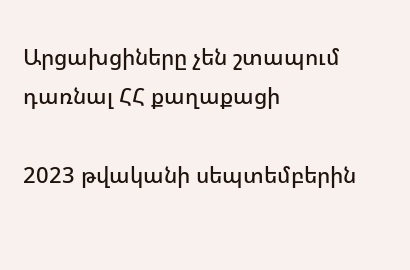Արցախցիները չեն շտապում դառնալ ՀՀ քաղաքացի

2023 թվականի սեպտեմբերին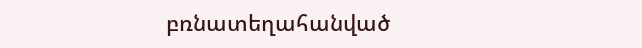բռնատեղահանված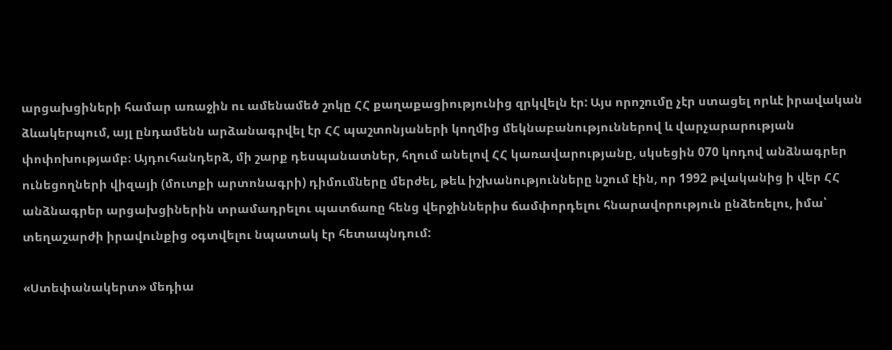արցախցիների համար առաջին ու ամենամեծ շոկը ՀՀ քաղաքացիությունից զրկվելն էր: Այս որոշումը չէր ստացել որևէ իրավական ձևակերպում, այլ ընդամենն արձանագրվել էր ՀՀ պաշտոնյաների կողմից մեկնաբանություններով և վարչարարության փոփոխությամբ։ Այդուհանդերձ, մի շարք դեսպանատներ, հղում անելով ՀՀ կառավարությանը, սկսեցին 070 կոդով անձնագրեր ունեցողների վիզայի (մուտքի արտոնագրի) դիմումները մերժել, թեև իշխանությունները նշում էին, որ 1992 թվականից ի վեր ՀՀ անձնագրեր արցախցիներին տրամադրելու պատճառը հենց վերջիններիս ճամփորդելու հնարավորություն ընձեռելու, իմա՝ տեղաշարժի իրավունքից օգտվելու նպատակ էր հետապնդում:

«Ստեփանակերտ» մեդիա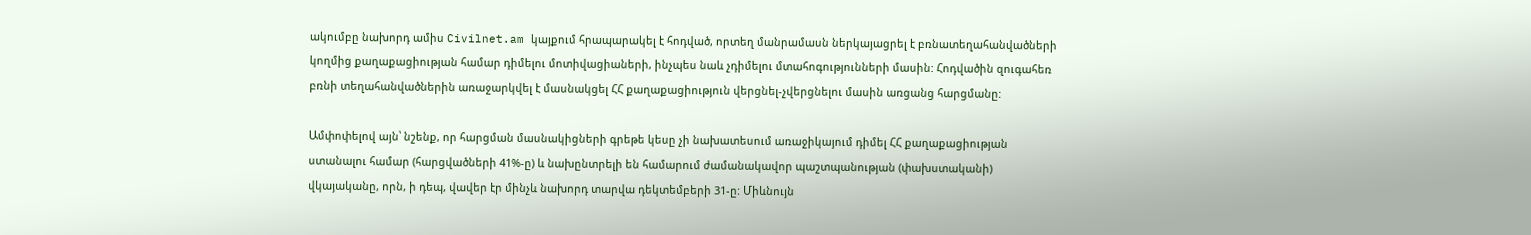ակումբը նախորդ ամիս Civilnet.am կայքում հրապարակել է հոդված, որտեղ մանրամասն ներկայացրել է բռնատեղահանվածների կողմից քաղաքացիության համար դիմելու մոտիվացիաների, ինչպես նաև չդիմելու մտահոգությունների մասին: Հոդվածին զուգահեռ բռնի տեղահանվածներին առաջարկվել է մասնակցել ՀՀ քաղաքացիություն վերցնել-չվերցնելու մասին առցանց հարցմանը:

Ամփոփելով այն՝ նշենք, որ հարցման մասնակիցների գրեթե կեսը չի նախատեսում առաջիկայում դիմել ՀՀ քաղաքացիության ստանալու համար (հարցվածների 41%-ը) և նախընտրելի են համարում ժամանակավոր պաշտպանության (փախստականի) վկայականը, որն, ի դեպ, վավեր էր մինչև նախորդ տարվա դեկտեմբերի 31-ը: Միևնույն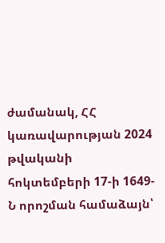ժամանակ, ՀՀ կառավարության 2024 թվականի հոկտեմբերի 17-ի 1649-Ն որոշման համաձայն՝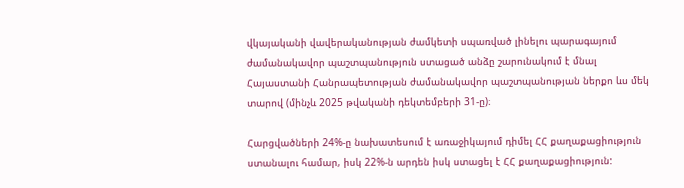վկայականի վավերականության ժամկետի սպառված լինելու պարագայում ժամանակավոր պաշտպանություն ստացած անձը շարունակում է մնալ Հայաստանի Հանրապետության ժամանակավոր պաշտպանության ներքո ևս մեկ տարով (մինչև 2025 թվականի դեկտեմբերի 31-ը)։

Հարցվածների 24%-ը նախատեսում է առաջիկայում դիմել ՀՀ քաղաքացիություն ստանալու համար, իսկ 22%-ն արդեն իսկ ստացել է ՀՀ քաղաքացիություն: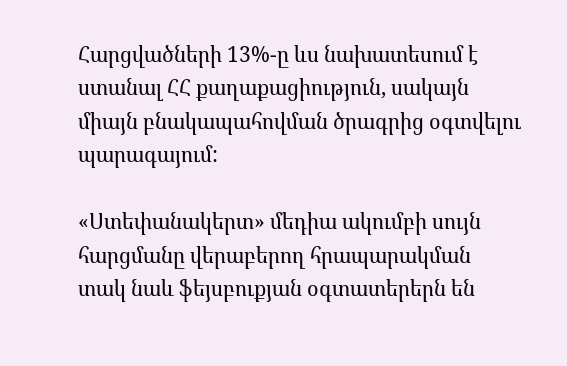Հարցվածների 13%-ը ևս նախատեսում է ստանալ ՀՀ քաղաքացիություն, սակայն միայն բնակապահովման ծրագրից օգտվելու պարագայում:

«Ստեփանակերտ» մեդիա ակումբի սույն հարցմանը վերաբերող հրապարակման տակ նաև ֆեյսբուքյան օգտատերերն են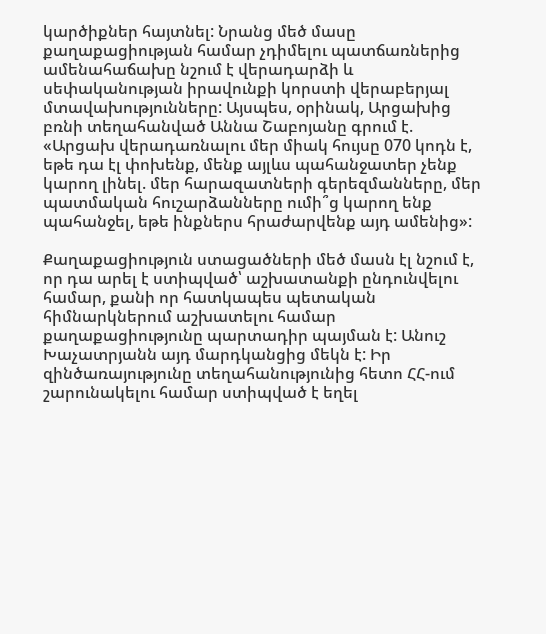կարծիքներ հայտնել: Նրանց մեծ մասը քաղաքացիության համար չդիմելու պատճառներից ամենահաճախը նշում է վերադարձի և սեփականության իրավունքի կորստի վերաբերյալ մտավախությունները: Այսպես, օրինակ, Արցախից բռնի տեղահանված Աննա Շաբոյանը գրում է. «Արցախ վերադառնալու մեր միակ հույսը 070 կոդն է, եթե դա էլ փոխենք, մենք այլևս պահանջատեր չենք կարող լինել. մեր հարազատների գերեզմանները, մեր պատմական հուշարձանները ումի՞ց կարող ենք պահանջել, եթե ինքներս հրաժարվենք այդ ամենից»:

Քաղաքացիություն ստացածների մեծ մասն էլ նշում է, որ դա արել է ստիպված՝ աշխատանքի ընդունվելու համար, քանի որ հատկապես պետական հիմնարկներում աշխատելու համար քաղաքացիությունը պարտադիր պայման է: Անուշ Խաչատրյանն այդ մարդկանցից մեկն է: Իր զինծառայությունը տեղահանությունից հետո ՀՀ-ում շարունակելու համար ստիպված է եղել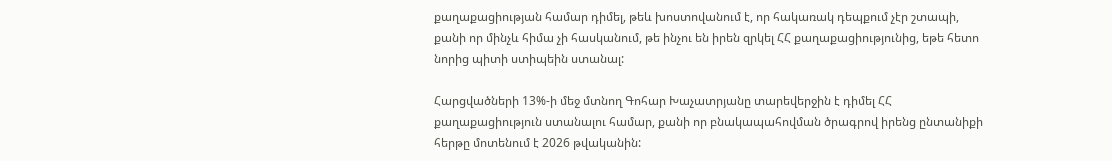քաղաքացիության համար դիմել, թեև խոստովանում է, որ հակառակ դեպքում չէր շտապի, քանի որ մինչև հիմա չի հասկանում, թե ինչու են իրեն զրկել ՀՀ քաղաքացիությունից, եթե հետո նորից պիտի ստիպեին ստանալ:

Հարցվածների 13%-ի մեջ մտնող Գոհար Խաչատրյանը տարեվերջին է դիմել ՀՀ քաղաքացիություն ստանալու համար, քանի որ բնակապահովման ծրագրով իրենց ընտանիքի հերթը մոտենում է 2026 թվականին: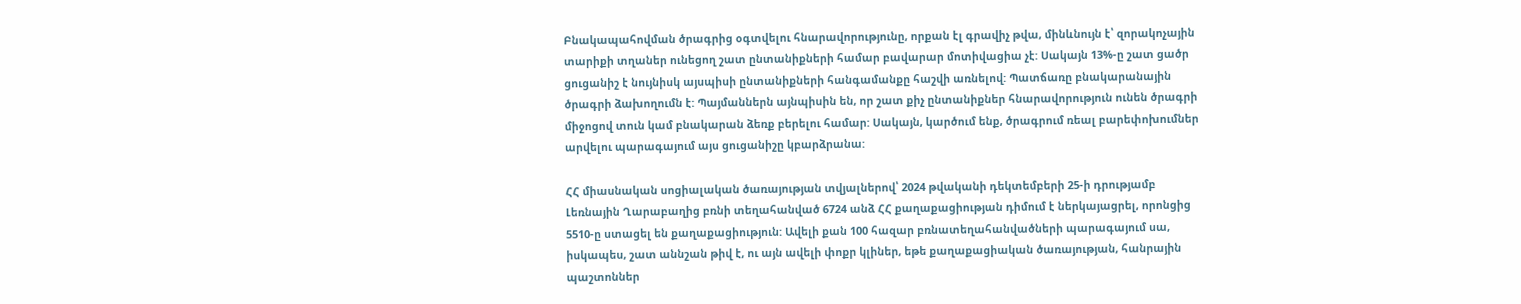Բնակապահովման ծրագրից օգտվելու հնարավորությունը, որքան էլ գրավիչ թվա, մինևնույն է՝ զորակոչային տարիքի տղաներ ունեցող շատ ընտանիքների համար բավարար մոտիվացիա չէ: Սակայն 13%-ը շատ ցածր ցուցանիշ է նույնիսկ այսպիսի ընտանիքների հանգամանքը հաշվի առնելով: Պատճառը բնակարանային ծրագրի ձախողումն է: Պայմաններն այնպիսին են, որ շատ քիչ ընտանիքներ հնարավորություն ունեն ծրագրի միջոցով տուն կամ բնակարան ձեռք բերելու համար: Սակայն, կարծում ենք, ծրագրում ռեալ բարեփոխումներ արվելու պարագայում այս ցուցանիշը կբարձրանա:

ՀՀ միասնական սոցիալական ծառայության տվյալներով՝ 2024 թվականի դեկտեմբերի 25-ի դրությամբ Լեռնային Ղարաբաղից բռնի տեղահանված 6724 անձ ՀՀ քաղաքացիության դիմում է ներկայացրել, որոնցից 5510-ը ստացել են քաղաքացիություն: Ավելի քան 100 հազար բռնատեղահանվածների պարագայում սա, իսկապես, շատ աննշան թիվ է, ու այն ավելի փոքր կլիներ, եթե քաղաքացիական ծառայության, հանրային պաշտոններ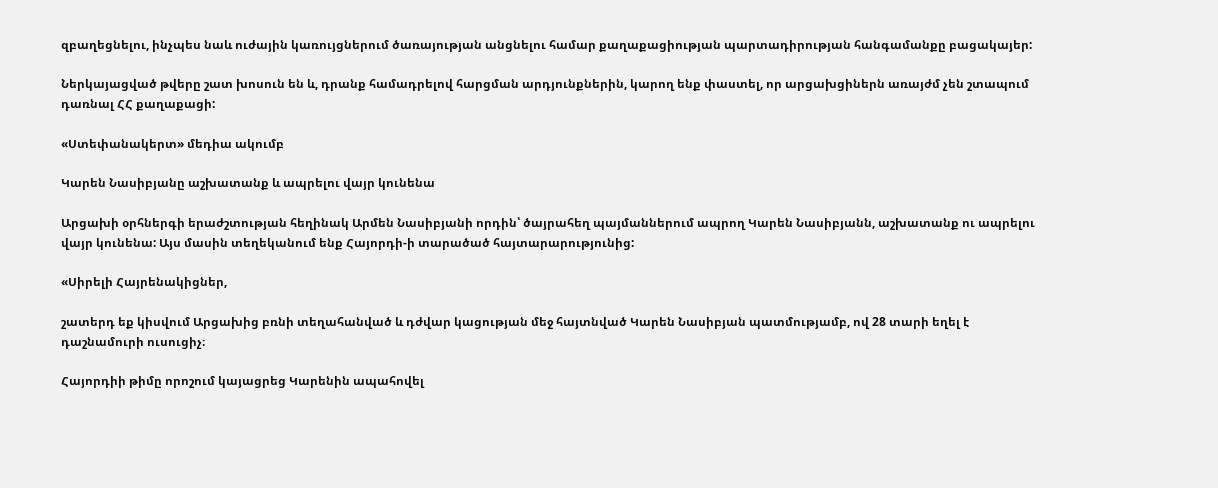զբաղեցնելու, ինչպես նաև ուժային կառույցներում ծառայության անցնելու համար քաղաքացիության պարտադիրության հանգամանքը բացակայեր:

Ներկայացված թվերը շատ խոսուն են և, դրանք համադրելով հարցման արդյունքներին, կարող ենք փաստել, որ արցախցիներն առայժմ չեն շտապում դառնալ ՀՀ քաղաքացի:

«Ստեփանակերտ» մեդիա ակումբ

Կարեն Նասիբյանը աշխատանք և ապրելու վայր կունենա

Արցախի օրհներգի երաժշտության հեղինակ Արմեն Նասիբյանի որդին՝ ծայրահեղ պայմաններում ապրող Կարեն Նասիբյանն, աշխատանք ու ապրելու վայր կունենա: Այս մասին տեղեկանում ենք Հայորդի-ի տարածած հայտարարությունից:

«Սիրելի Հայրենակիցներ,

շատերդ եք կիսվում Արցախից բռնի տեղահանված և դժվար կացության մեջ հայտնված Կարեն Նասիբյան պատմությամբ, ով 28 տարի եղել է դաշնամուրի ուսուցիչ։

Հայորդիի թիմը որոշում կայացրեց Կարենին ապահովել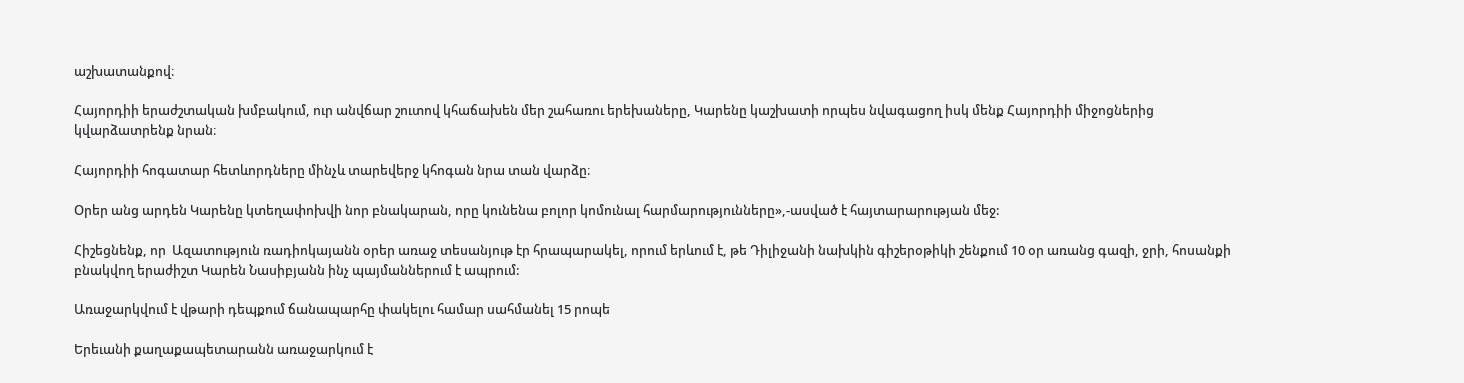աշխատանքով։

Հայորդիի երաժշտական խմբակում, ուր անվճար շուտով կհաճախեն մեր շահառու երեխաները, Կարենը կաշխատի որպես նվագացող իսկ մենք Հայորդիի միջոցներից կվարձատրենք նրան։

Հայորդիի հոգատար հետևորդները մինչև տարեվերջ կհոգան նրա տան վարձը։

Օրեր անց արդեն Կարենը կտեղափոխվի նոր բնակարան, որը կունենա բոլոր կոմունալ հարմարությունները»,-ասված է հայտարարության մեջ:

Հիշեցնենք, որ  Ազատություն ռադիոկայանն օրեր առաջ տեսանյութ էր հրապարակել, որում երևում է, թե Դիլիջանի նախկին գիշերօթիկի շենքում 10 օր առանց գազի, ջրի, հոսանքի բնակվող երաժիշտ Կարեն Նասիբյանն ինչ պայմաններում է ապրում:

Առաջարկվում է վթարի դեպքում ճանապարհը փակելու համար սահմանել 15 րոպե

Երեւանի քաղաքապետարանն առաջարկում է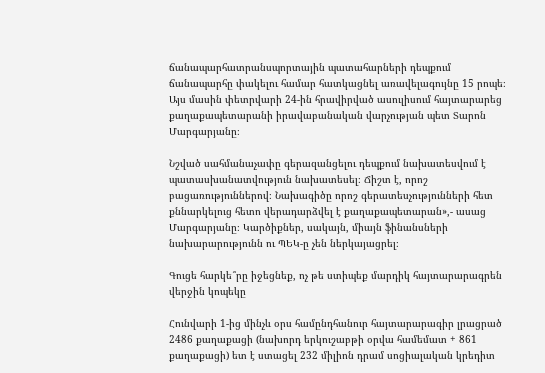ճանապարհատրանսպորտային պատահարների դեպքում ճանապարհը փակելու համար հատկացնել առավելագույնը 15 րոպե։ Այս մասին փետրվարի 24-ին հրավիրված ասուլիսում հայտարարեց քաղաքապետարանի իրավաբանական վարչության պետ Տարոն Մարգարյանը։

Նշված սահմանաչափը գերազանցելու դեպքում նախատեսվում է պատասխանատվություն նախատեսել։ Ճիշտ է, որոշ բացառություններով։ Նախագիծը որոշ գերատեսչությունների հետ քննարկելուց հետո վերադարձվել է քաղաքապետարան»,- ասաց Մարգարյանը։ Կարծիքներ, սակայն, միայն ֆինանսների նախարարությունն ու ՊԵԿ-ը չեն ներկայացրել։

Գուցե հարկե՞րը իջեցնեք, ոչ թե ստիպեք մարդիկ հայտարարագրեն վերջին կոպեկը

Հունվարի 1-ից մինչև օրս համընդհանուր հայտարարագիր լրացրած 2486 քաղաքացի (նախորդ երկուշաբթի օրվա համեմատ + 861 քաղաքացի) ետ է ստացել 232 միլիոն դրամ սոցիալական կրեդիտ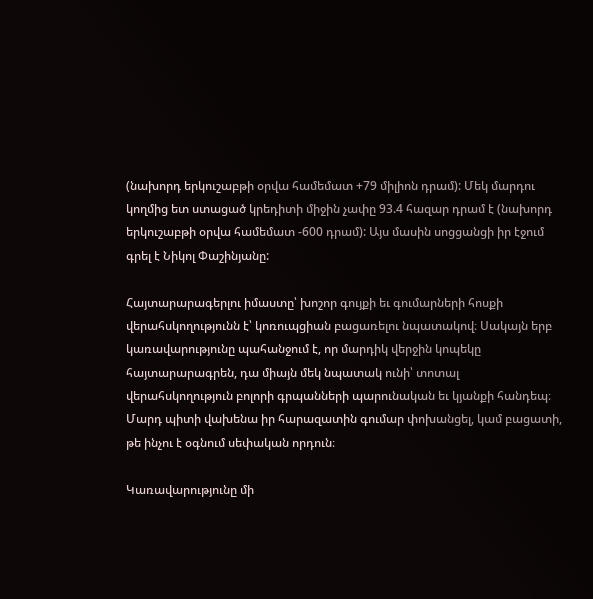(նախորդ երկուշաբթի օրվա համեմատ +79 միլիոն դրամ): Մեկ մարդու կողմից ետ ստացած կրեդիտի միջին չափը 93.4 հազար դրամ է (նախորդ երկուշաբթի օրվա համեմատ -600 դրամ): Այս մասին սոցցանցի իր էջում գրել է Նիկոլ Փաշինյանը:

Հայտարարագերլու իմաստը՝ խոշոր գույքի եւ գումարների հոսքի վերահսկողությունն է՝ կոռուպցիան բացառելու նպատակով։ Սակայն երբ կառավարությունը պահանջում է, որ մարդիկ վերջին կոպեկը հայտարարագրեն, դա միայն մեկ նպատակ ունի՝ տոտալ վերահսկողություն բոլորի գրպանների պարունական եւ կյանքի հանդեպ։ Մարդ պիտի վախենա իր հարազատին գումար փոխանցել, կամ բացատի, թե ինչու է օգնում սեփական որդուն։

Կառավարությունը մի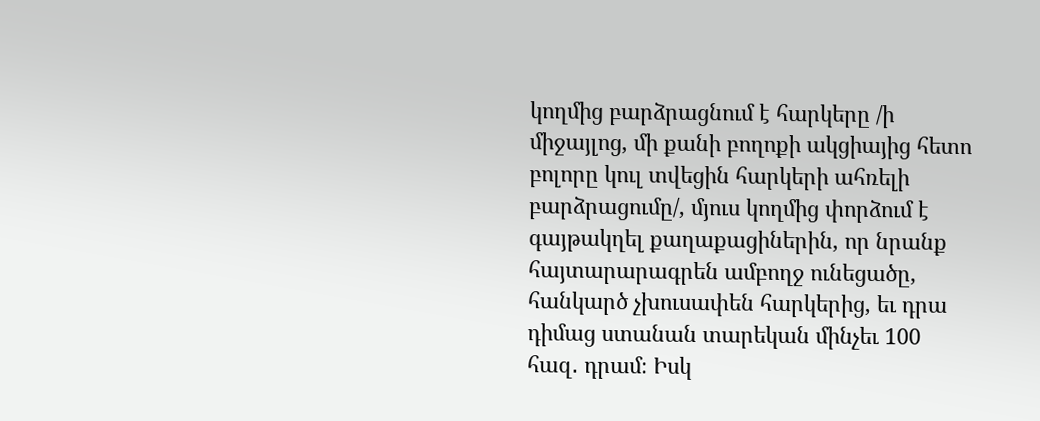կողմից բարձրացնում է հարկերը /ի միջայլոց, մի քանի բողոքի ակցիայից հետո բոլորը կուլ տվեցին հարկերի ահռելի բարձրացումը/, մյուս կողմից փորձում է գայթակղել քաղաքացիներին, որ նրանք հայտարարագրեն ամբողջ ունեցածը, հանկարծ չխուսափեն հարկերից, եւ դրա դիմաց ստանան տարեկան մինչեւ 100 հազ․ դրամ։ Իսկ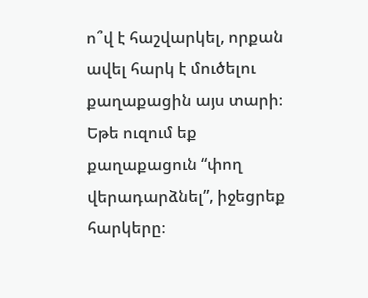ո՞վ է հաշվարկել, որքան ավել հարկ է մուծելու քաղաքացին այս տարի։ Եթե ուզում եք քաղաքացուն “փող վերադարձնել”, իջեցրեք հարկերը։